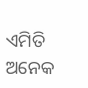ଏମିତି ଅନେକ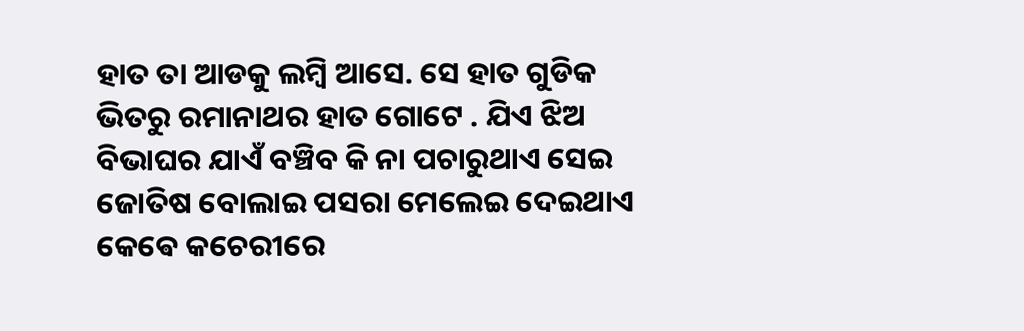ହାତ ତା ଆଡକୁ ଲମ୍ବି ଆସେ. ସେ ହାତ ଗୁଡିକ ଭିତରୁ ରମାନାଥର ହାତ ଗୋଟେ . ଯିଏ ଝିଅ ବିଭାଘର ଯାଏଁ ବଞ୍ଚିବ କି ନା ପଚାରୁଥାଏ ସେଇ ଜୋତିଷ ବୋଲାଇ ପସରା ମେଲେଇ ଦେଇଥାଏ କେଵେ କଚେରୀରେ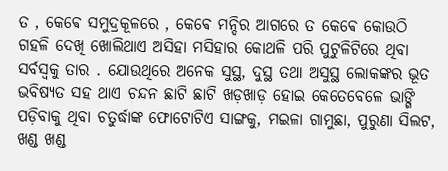ତ , କେଵେ ସମୁଦ୍ରକୂଳରେ , କେଵେ ମନ୍ଦିର ଆଗରେ ତ କେଵେ କୋଉଠି ଗହଳି ଦେଖି ଖୋଲିଥାଏ ଅସିହା ମସିହାର କୋଥଳି ପରି ପୁଟୁଳିଟିରେ ଥିବା ସର୍ବସ୍ବକୁ ତାର . ଯୋଉଥିରେ ଅନେକ ସୁସ୍ଥ, ଦୁସ୍ଥ ତଥା ଅସୁସ୍ଥ ଲୋକଙ୍କର ଭୂତ ଭବିଷ୍ୟତ ସହ ଥାଏ ଚନ୍ଦନ ଛାଟି ଛାଟି ଖଡ଼ଖାଡ଼ ହୋଇ କେତେବେଳେ ଭାଙ୍ଗି ପଡ଼ିବାକୁ ଥିବା ଚତୁର୍ଦ୍ଧାଙ୍କ ଫୋଟୋଟିଏ ସାଙ୍ଗକୁ, ମଇଳା ଗାମୁଛା, ପୁରୁଣା ସିଲଟ, ଖଣ୍ଡ ଖଣ୍ଡ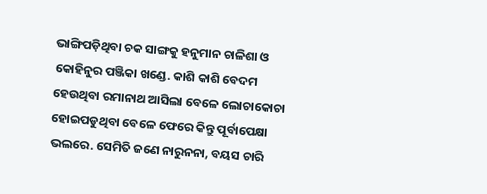ଭାଙ୍ଗିପଡ଼ିଥିବା ଚକ ସାଙ୍ଗକୁ ହନୁମାନ ଚାଳିଶା ଓ କୋହିନୁର ପଞ୍ଜିକା ଖଣ୍ଡେ. କାଶି କାଶି ବେଦମ ହେଉଥିବା ରମାନାଥ ଆସିଲା ବେଳେ ଲୋଚାକୋଚା ହୋଇପଡୁଥିବା ବେଳେ ଫେରେ କିନ୍ତୁ ପୂର୍ବାପେକ୍ଷା ଭଲରେ. ସେମିତି ଜଣେ ନାରୁନନା, ବୟସ ଚାରି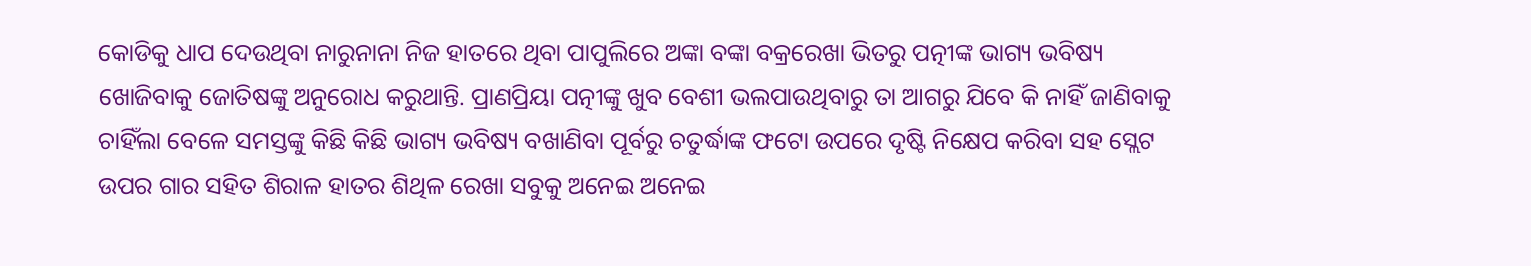କୋଡିକୁ ଧାପ ଦେଉଥିବା ନାରୁନାନା ନିଜ ହାତରେ ଥିବା ପାପୁଲିରେ ଅଙ୍କା ବଙ୍କା ବକ୍ରରେଖା ଭିତରୁ ପତ୍ନୀଙ୍କ ଭାଗ୍ୟ ଭବିଷ୍ୟ ଖୋଜିବାକୁ ଜୋତିଷଙ୍କୁ ଅନୁରୋଧ କରୁଥାନ୍ତି. ପ୍ରାଣପ୍ରିୟା ପତ୍ନୀଙ୍କୁ ଖୁବ ବେଶୀ ଭଲପାଉଥିବାରୁ ତା ଆଗରୁ ଯିବେ କି ନାହିଁ ଜାଣିବାକୁ ଚାହିଁଲା ବେଳେ ସମସ୍ତଙ୍କୁ କିଛି କିଛି ଭାଗ୍ୟ ଭବିଷ୍ୟ ବଖାଣିବା ପୂର୍ବରୁ ଚତୁର୍ଦ୍ଧାଙ୍କ ଫଟୋ ଉପରେ ଦୃଷ୍ଟି ନିକ୍ଷେପ କରିବା ସହ ସ୍ଲେଟ ଉପର ଗାର ସହିତ ଶିରାଳ ହାତର ଶିଥିଳ ରେଖା ସବୁକୁ ଅନେଇ ଅନେଇ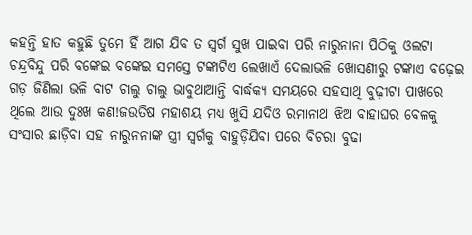କହନ୍ତି ହାତ କହୁଛି ତୁମେ ହିଁ ଆଗ ଯିବ ତ ସ୍ୱର୍ଗ ସୁଖ ପାଇବା ପରି ନାରୁନାନା ପିଠିକୁ ଓଲଟା ଚନ୍ଦ୍ରବିନ୍ଦୁ ପରି ବଙ୍କେଇ ବଙ୍କେଇ ସମସ୍ତେ ଟଙ୍କାଟିଏ ଲେଖାଏଁ ଦେଲାଭଳି ଖୋସଣୀରୁ ଟଙ୍କାଏ ବଢ଼େଇ ଗଡ଼ ଜିଣିଲା ଭଳି ବାଟ ଚାଲୁ ଚାଲୁ ଭାବୁଥାଆନ୍ତି ବାର୍ଦ୍ଧକ୍ୟ ସମୟରେ ସହସାଥି ବୁଢ଼ୀଟା ପାଖରେ ଥିଲେ ଆଉ ଦୁଃଖ କଣ!ଜଉତିଷ ମହାଶୟ ମଧ୍ୟ ଖୁସି ଯଦିଓ ରମାନାଥ ଝିଅ ବାହାଘର ବେଳକୁ ସଂସାର ଛାଡ଼ିବା ସହ ନାରୁନନାଙ୍କ ସ୍ତ୍ରୀ ସ୍ୱର୍ଗକୁ ବାହୁଡ଼ିଯିବା ପରେ ବିଚରା ବୁଢା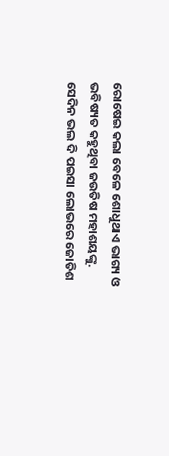ରୋଷେଇ କଲା ବେଳେ ଶୋଧୁଥାଏ ଭାଗ୍ୟ ଓ ଭବିଷ୍ୟତ କହୁଥିବା ଜଉତିଷ ମହାଶୟଙ୍କୁ.
ସେଦିନ ଭଲ ଦି ପଇସା ଲୋଭରେ ଜୋତିଶ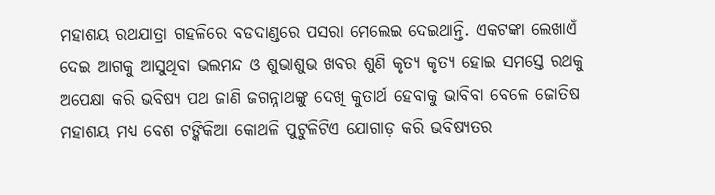ମହାଶୟ ରଥଯାତ୍ରା ଗହଳିରେ ବଡଦାଣ୍ଡରେ ପସରା ମେଲେଇ ଦେଇଥାନ୍ତି. ଏକଟଙ୍କା ଲେଖାଏଁ ଦେଇ ଆଗକୁ ଆସୁଥିବା ଭଲମନ୍ଦ ଓ ଶୁଭାଶୁଭ ଖବର ଶୁଣି କୃତ୍ୟ କୃତ୍ୟ ହୋଇ ସମସ୍ତେ ରଥକୁ ଅପେକ୍ଷା କରି ଭବିଷ୍ୟ ପଥ ଜାଣି ଜଗନ୍ନାଥଙ୍କୁ ଦେଖି କୁତାର୍ଥ ହେବାକୁ ଭାବିବା ବେଳେ ଜୋତିଷ ମହାଶୟ ମଧ୍ୟ ବେଶ ଟଙ୍କିକିଆ କୋଥଳି ପୁଟୁଳିଟିଏ ଯୋଗାଡ଼ କରି ଭବିଷ୍ୟତର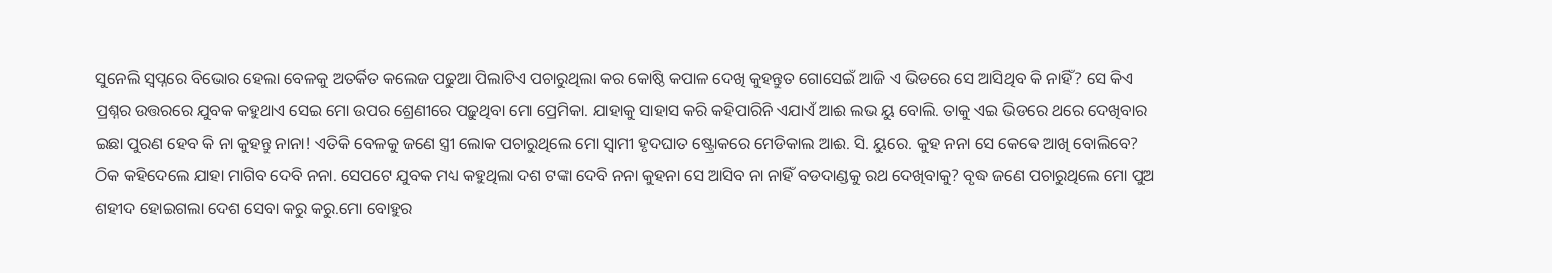ସୁନେଲି ସ୍ୱପ୍ନରେ ବିଭୋର ହେଲା ବେଳକୁ ଅତର୍କିତ କଲେଜ ପଢୁଆ ପିଲାଟିଏ ପଚାରୁଥିଲା କର କୋଷ୍ଠି କପାଳ ଦେଖି କୁହନ୍ତୁତ ଗୋସେଇଁ ଆଜି ଏ ଭିଡରେ ସେ ଆସିଥିବ କି ନାହିଁ? ସେ କିଏ ପ୍ରଶ୍ନର ଉତ୍ତରରେ ଯୁବକ କହୁଥାଏ ସେଇ ମୋ ଉପର ଶ୍ରେଣୀରେ ପଢ଼ୁଥିବା ମୋ ପ୍ରେମିକା. ଯାହାକୁ ସାହାସ କରି କହିପାରିନି ଏଯାଏଁ ଆଈ ଲଭ ୟୁ ବୋଲି. ତାକୁ ଏଇ ଭିଡରେ ଥରେ ଦେଖିବାର ଇଛା ପୁରଣ ହେବ କି ନା କୁହନ୍ତୁ ନାନା! ଏତିକି ବେଳକୁ ଜଣେ ସ୍ତ୍ରୀ ଲୋକ ପଚାରୁଥିଲେ ମୋ ସ୍ୱାମୀ ହୃଦଘାତ ଷ୍ଟ୍ରୋକରେ ମେଡିକାଲ ଆଈ. ସି. ୟୁରେ. କୁହ ନନା ସେ କେଵେ ଆଖି ବୋଲିବେ? ଠିକ କହିଦେଲେ ଯାହା ମାଗିବ ଦେବି ନନା. ସେପଟେ ଯୁବକ ମଧ୍ୟ କହୁଥିଲା ଦଶ ଟଙ୍କା ଦେବି ନନା କୁହନା ସେ ଆସିବ ନା ନାହିଁ ବଡଦାଣ୍ଡକୁ ରଥ ଦେଖିବାକୁ? ବୃଦ୍ଧ ଜଣେ ପଚାରୁଥିଲେ ମୋ ପୁଅ ଶହୀଦ ହୋଇଗଲା ଦେଶ ସେବା କରୁ କରୁ.ମୋ ବୋହୁର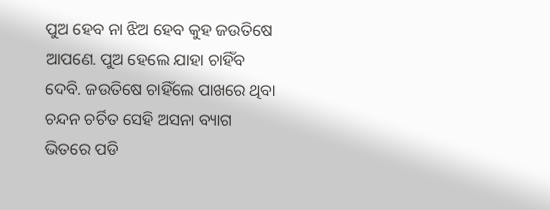ପୁଅ ହେବ ନା ଝିଅ ହେବ କୁହ ଜଉତିଷେ ଆପଣେ. ପୁଅ ହେଲେ ଯାହା ଚାହିଁବ ଦେବି. ଜଉତିଷେ ଚାହିଁଲେ ପାଖରେ ଥିବା ଚନ୍ଦନ ଚର୍ଚିତ ସେହି ଅସନା ବ୍ୟାଗ ଭିତରେ ପଡି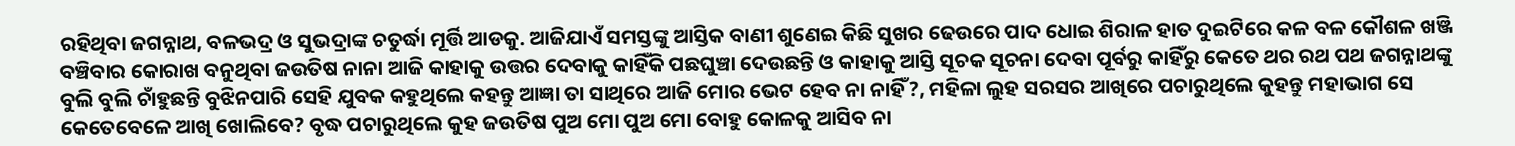ରହିଥିବା ଜଗନ୍ନାଥ, ବଳଭଦ୍ର ଓ ସୁଭଦ୍ରାଙ୍କ ଚତୁର୍ଦ୍ଧା ମୂର୍ତ୍ତି ଆଡକୁ. ଆଜିଯାଏଁ ସମସ୍ତଙ୍କୁ ଆସ୍ତିକ ବାଣୀ ଶୁଣେଇ କିଛି ସୁଖର ଢେଉରେ ପାଦ ଧୋଇ ଶିରାଳ ହାତ ଦୁଇଟିରେ କଳ ବଳ କୌଶଳ ଖଞ୍ଜି ବଞ୍ଚିବାର କୋରାଖ ବନୁଥିବା ଜଉତିଷ ନାନା ଆଜି କାହାକୁ ଉତ୍ତର ଦେବାକୁ କାହିଁକି ପଛଘୁଞ୍ଚା ଦେଉଛନ୍ତି ଓ କାହାକୁ ଆସ୍ତି ସୂଚକ ସୂଚନା ଦେବା ପୂର୍ବରୁ କାହିଁରୁ କେତେ ଥର ରଥ ପଥ ଜଗନ୍ନାଥଙ୍କୁ ବୁଲି ବୁଲି ଚାଁହୁଛନ୍ତି ବୁଝିନପାରି ସେହି ଯୁବକ କହୁଥିଲେ କହନ୍ତୁ ଆଜ୍ଞା ତା ସାଥିରେ ଆଜି ମୋର ଭେଟ ହେବ ନା ନାହିଁ?, ମହିଳା ଲୁହ ସରସର ଆଖିରେ ପଚାରୁଥିଲେ କୁହନ୍ତୁ ମହାଭାଗ ସେ କେତେବେଳେ ଆଖି ଖୋଲିବେ? ବୃଦ୍ଧ ପଚାରୁଥିଲେ କୁହ ଜଉତିଷ ପୁଅ ମୋ ପୁଅ ମୋ ବୋହୁ କୋଳକୁ ଆସିବ ନା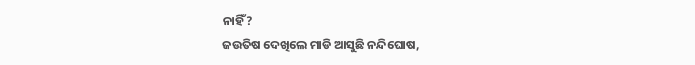ନାହିଁ?
ଜଉତିଷ ଦେଖିଲେ ମାଡି ଆସୁଛି ନନ୍ଦିଘୋଷ,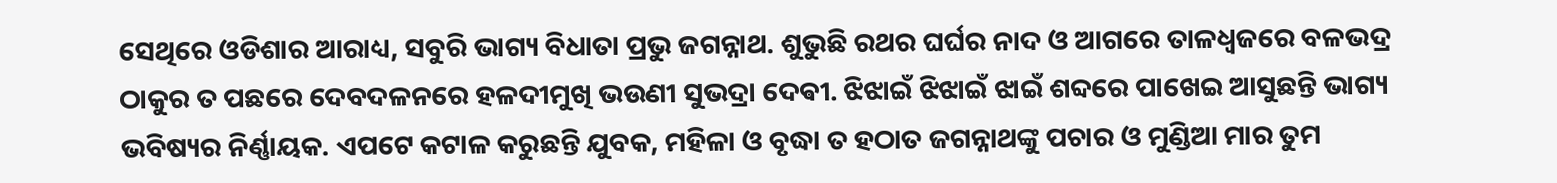ସେଥିରେ ଓଡିଶାର ଆରାଧ୍ୟ, ସବୁରି ଭାଗ୍ୟ ବିଧାତା ପ୍ରଭୁ ଜଗନ୍ନାଥ. ଶୁଭୁଛି ରଥର ଘର୍ଘର ନାଦ ଓ ଆଗରେ ତାଳଧ୍ଵଜରେ ବଳଭଦ୍ର ଠାକୁର ତ ପଛରେ ଦେବଦଳନରେ ହଳଦୀମୁଖି ଭଉଣୀ ସୁଭଦ୍ରା ଦେଵୀ. ଝିଝାଇଁ ଝିଝାଇଁ ଝାଇଁ ଶବ୍ଦରେ ପାଖେଇ ଆସୁଛନ୍ତି ଭାଗ୍ୟ ଭବିଷ୍ୟର ନିର୍ଣ୍ଣାୟକ. ଏପଟେ କଟାଳ କରୁଛନ୍ତି ଯୁବକ, ମହିଳା ଓ ବୃଦ୍ଧା ତ ହଠାତ ଜଗନ୍ନାଥଙ୍କୁ ପଚାର ଓ ମୁଣ୍ଡିଆ ମାର ତୁମ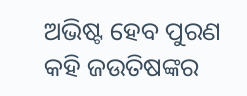ଅଭିଷ୍ଟ ହେବ ପୁରଣ କହି ଜଉତିଷଙ୍କର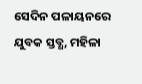ସେଦିନ ପଳାୟନରେ ଯୁବକ ସ୍ତବ୍ଧ, ମହିଳା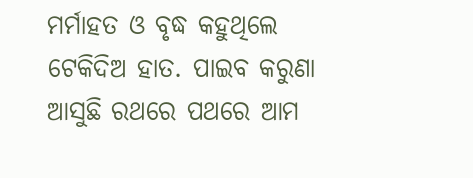ମର୍ମାହତ ଓ ବୃଦ୍ଧ କହୁଥିଲେ ଟେକିଦିଅ ହାତ. ପାଇବ କରୁଣା ଆସୁଛି ରଥରେ ପଥରେ ଆମ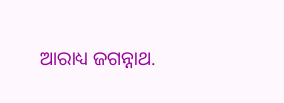ଆରାଧ୍ୟ ଜଗନ୍ନାଥ.